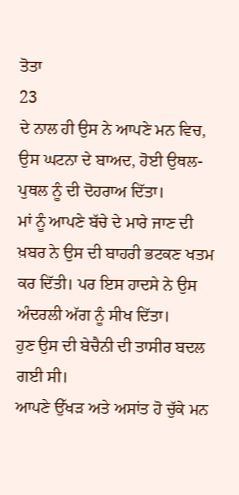ਤੋਤਾ
23
ਦੇ ਨਾਲ ਹੀ ਉਸ ਨੇ ਆਪਣੇ ਮਨ ਵਿਚ, ਉਸ ਘਟਨਾ ਦੇ ਬਾਅਦ, ਹੋਈ ਉਥਲ-ਪੁਥਲ ਨੂੰ ਦੀ ਦੋਹਰਾਅ ਦਿੱਤਾ।
ਮਾਂ ਨੂੰ ਆਪਣੇ ਬੱਚੇ ਦੇ ਮਾਰੇ ਜਾਣ ਦੀ ਖ਼ਬਰ ਨੇ ਉਸ ਦੀ ਬਾਹਰੀ ਭਟਕਣ ਖਤਮ ਕਰ ਦਿੱਤੀ। ਪਰ ਇਸ ਹਾਦਸੇ ਨੇ ਉਸ ਅੰਦਰਲੀ ਅੱਗ ਨੂੰ ਸੀਖ ਦਿੱਤਾ।
ਹੁਣ ਉਸ ਦੀ ਬੇਚੈਨੀ ਦੀ ਤਾਸੀਰ ਬਦਲ ਗਈ ਸੀ।
ਆਪਣੇ ਉੱਖੜ ਅਤੇ ਅਸਾਂਤ ਹੋ ਚੁੱਕੇ ਮਨ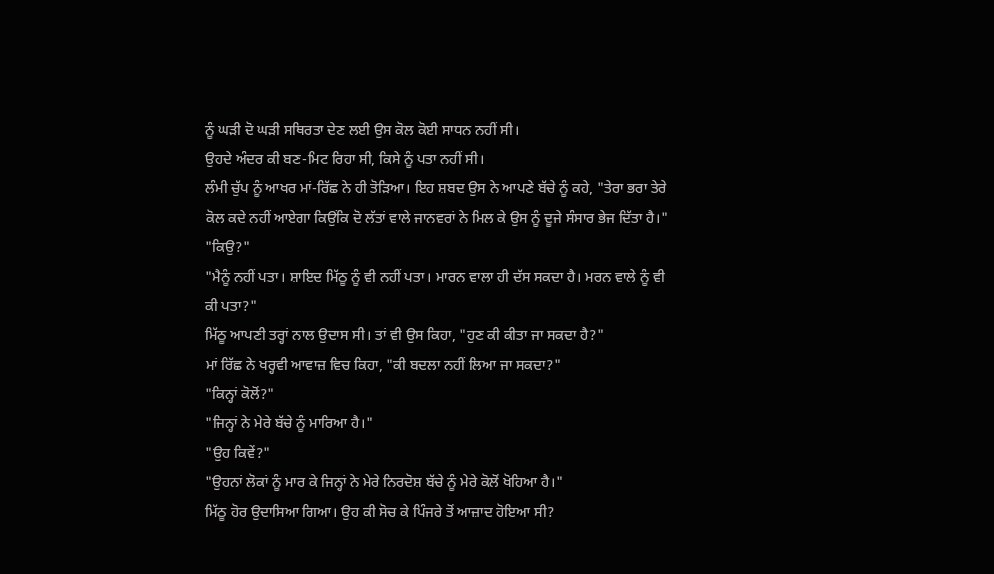ਨੂੰ ਘੜੀ ਦੋ ਘੜੀ ਸਥਿਰਤਾ ਦੇਣ ਲਈ ਉਸ ਕੋਲ ਕੋਈ ਸਾਧਨ ਨਹੀਂ ਸੀ।
ਉਹਦੇ ਅੰਦਰ ਕੀ ਬਣ-ਮਿਟ ਰਿਹਾ ਸੀ, ਕਿਸੇ ਨੂੰ ਪਤਾ ਨਹੀਂ ਸੀ।
ਲੰਮੀ ਚੁੱਪ ਨੂੰ ਆਖਰ ਮਾਂ-ਰਿੱਛ ਨੇ ਹੀ ਤੋੜਿਆ। ਇਹ ਸ਼ਬਦ ਉਸ ਨੇ ਆਪਣੇ ਬੱਚੇ ਨੂੰ ਕਹੇ, "ਤੇਰਾ ਭਰਾ ਤੇਰੇ ਕੋਲ ਕਦੇ ਨਹੀਂ ਆਏਗਾ ਕਿਉਂਕਿ ਦੋ ਲੱਤਾਂ ਵਾਲੇ ਜਾਨਵਰਾਂ ਨੇ ਮਿਲ ਕੇ ਉਸ ਨੂੰ ਦੂਜੇ ਸੰਸਾਰ ਭੇਜ ਦਿੱਤਾ ਹੈ।"
"ਕਿਉ?"
"ਮੈਨੂੰ ਨਹੀਂ ਪਤਾ। ਸ਼ਾਇਦ ਮਿੱਠੂ ਨੂੰ ਵੀ ਨਹੀਂ ਪਤਾ। ਮਾਰਨ ਵਾਲਾ ਹੀ ਦੱਸ ਸਕਦਾ ਹੈ। ਮਰਨ ਵਾਲੇ ਨੂੰ ਵੀ ਕੀ ਪਤਾ?"
ਮਿੱਠੂ ਆਪਣੀ ਤਰ੍ਹਾਂ ਨਾਲ ਉਦਾਸ ਸੀ। ਤਾਂ ਵੀ ਉਸ ਕਿਹਾ, "ਹੁਣ ਕੀ ਕੀਤਾ ਜਾ ਸਕਦਾ ਹੈ?"
ਮਾਂ ਰਿੱਛ ਨੇ ਖਰ੍ਹਵੀ ਆਵਾਜ਼ ਵਿਚ ਕਿਹਾ, "ਕੀ ਬਦਲਾ ਨਹੀਂ ਲਿਆ ਜਾ ਸਕਦਾ?"
"ਕਿਨ੍ਹਾਂ ਕੋਲੋਂ?"
"ਜਿਨ੍ਹਾਂ ਨੇ ਮੇਰੇ ਬੱਚੇ ਨੂੰ ਮਾਰਿਆ ਹੈ।"
"ਉਹ ਕਿਵੇਂ?"
"ਉਹਨਾਂ ਲੋਕਾਂ ਨੂੰ ਮਾਰ ਕੇ ਜਿਨ੍ਹਾਂ ਨੇ ਮੇਰੇ ਨਿਰਦੋਸ਼ ਬੱਚੇ ਨੂੰ ਮੇਰੇ ਕੋਲੋਂ ਖੋਹਿਆ ਹੈ।"
ਮਿੱਠੂ ਹੋਰ ਉਦਾਸਿਆ ਗਿਆ। ਉਹ ਕੀ ਸੋਚ ਕੇ ਪਿੰਜਰੇ ਤੋਂ ਆਜ਼ਾਦ ਹੋਇਆ ਸੀ?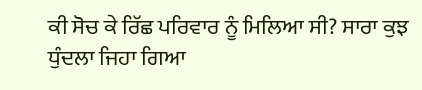ਕੀ ਸੋਚ ਕੇ ਰਿੱਛ ਪਰਿਵਾਰ ਨੂੰ ਮਿਲਿਆ ਸੀ? ਸਾਰਾ ਕੁਝ ਧੁੰਦਲਾ ਜਿਹਾ ਗਿਆ